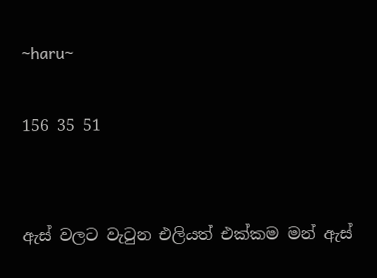~haru~

156 35 51


ඇස් වලට වැටුන එලියත් එක්කම මන් ඇස්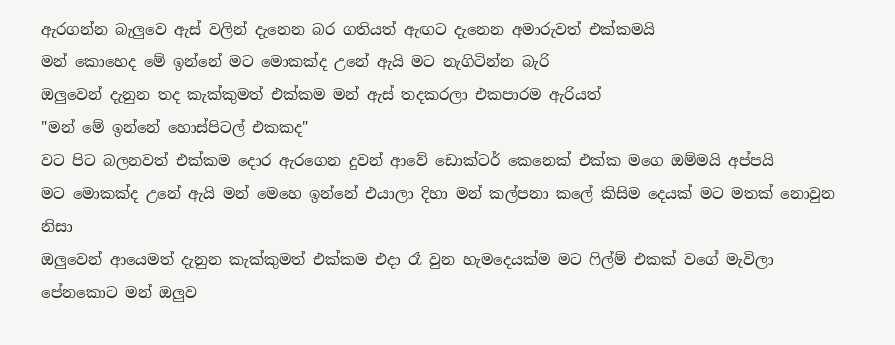ඇරගන්න බැලුවෙ ඇස් වලින් දැනෙන බර ගතියත් ඇඟට දැනෙන අමාරුවත් එක්කමයි
මන් කොහෙද මේ ඉන්නේ මට මොකක්ද උනේ ඇයි මට නැගිටින්න බැරි
ඔලුවෙන් දැනුන තද කැක්කුමත් එක්කම මන් ඇස් තදකරලා එකපාරම ඇරියත්
"මන් මේ ඉන්නේ හොස්පිටල් එකකද"
වට පිට බලනවත් එක්කම දොර ඇරගෙන දුවන් ආවේ ඩොක්ටර් කෙනෙක් එක්ක මගෙ ඔම්මයි අප්පයි
මට මොකක්ද උනේ ඇයි මන් මෙහෙ ඉන්නේ එයාලා දිහා මන් කල්පනා කලේ කිසිම දෙයක් මට මතක් නොවුන නිසා
ඔලුවෙන් ආයෙමත් දැනුන කැක්කුමත් එක්කම එදා රෑ වුන හැමදෙයක්ම මට ෆිල්ම් එකක් වගේ මැවිලා පේනකොට මන් ඔලුව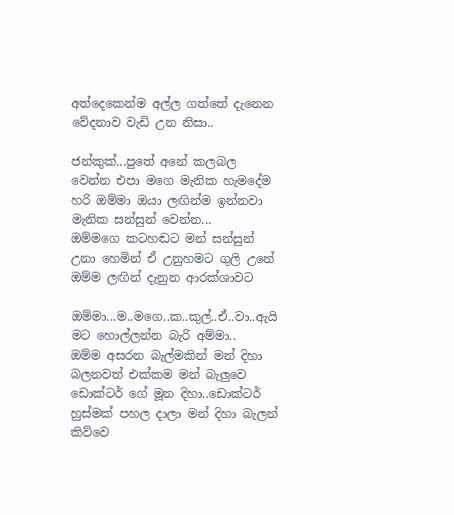අත්දෙකෙන්ම අල්ල ගත්තේ දැනෙන වේදනාව වැඩි උන නිසා..

ජන්කුක්...පුතේ අනේ කලබල වෙන්න එපා මගෙ මැනික හැමදේම හරි ඔම්මා ඔයා ලඟින්ම ඉන්නවා මැනික සන්සුන් වෙන්න...
ඔම්මගෙ කටහඬට මන් සන්සුන් උනා හෙමින් ඒ උනුහමට ගුලි උනේ ඔම්ම ලඟින් දැනුන ආරක්ශාවට

ඔම්මා...ම..මගෙ..ක..කුල්..ඒ..වා..ඇයි මට හොල්ලන්න බැරි අම්මා..
ඔම්ම අසරන බැල්මකින් මන් දිහා බලනවත් එක්කම මන් බැලුවෙ ඩොක්ටර් ගේ මූන දිහා..ඩොක්ටර් හුස්මක් පහල දාලා මන් දිහා බැලන් කිව්වෙ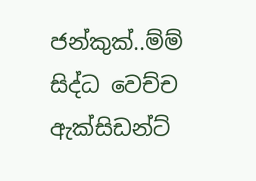ජන්කුක්..ම්ම් සිද්ධ වෙච්ච ඇක්සිඩන්ට්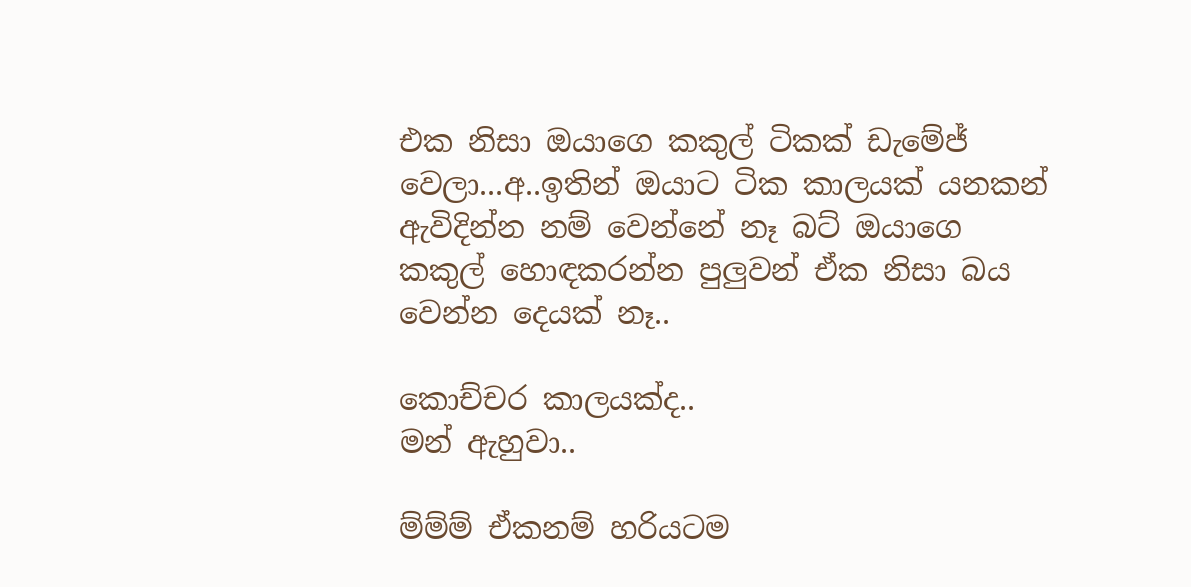එක නිසා ඔයාගෙ කකුල් ටිකක් ඩැමේජ් වෙලා...අ..ඉතින් ඔයාට ටික කාලයක් යනකන් ඇවිදින්න නම් වෙන්නේ නෑ බට් ඔයාගෙ කකුල් හොඳකරන්න පුලුවන් ඒක නිසා බය වෙන්න දෙයක් නෑ..

කොච්චර කාලයක්ද..
මන් ඇහුවා..

ම්ම්ම් ඒකනම් හරියටම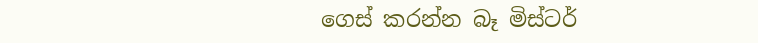ගෙස් කරන්න බෑ මිස්ටර්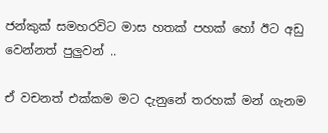ජන්කුක් සමහරවිට මාස හතක් පහක් හෝ ඊට අඩු වෙන්නත් පුලුවන් ..

ඒ වචනත් එක්කම මට දැනුනේ තරහක් මන් ගැනම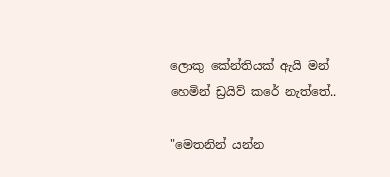ලොකු කේන්තියක් ඇයි මන් හෙමින් ඩ්‍රයිව් කරේ නැත්තේ..

"මෙතනින් යන්න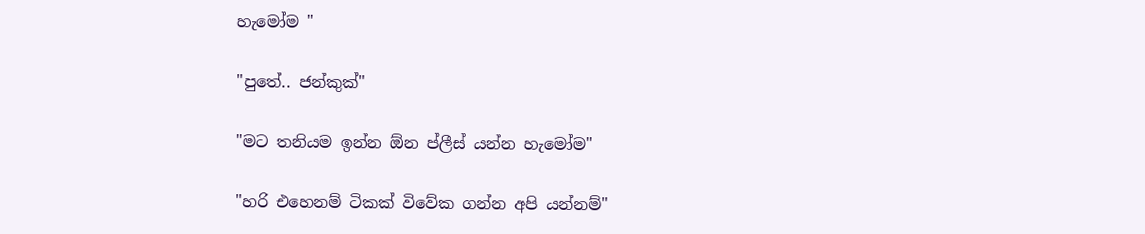හැමෝම "

"පුතේ.. ජන්කුක්"

"මට තනියම ඉන්න ඕන ප්ලීස් යන්න හැමෝම"

"හරි එහෙනම් ටිකක් විවේක ගන්න අපි යන්නම්"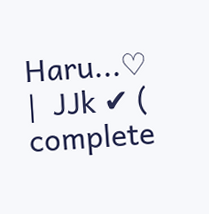Haru...♡    |  JJk ✔ ( complete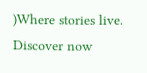)Where stories live. Discover now